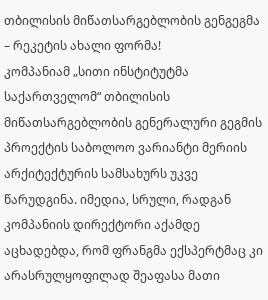თბილისის მიწათსარგებლობის გენგეგმა – რეკეტის ახალი ფორმა!
კომპანიამ „სითი ინსტიტუტმა საქართველომ“ თბილისის მიწათსარგებლობის გენერალური გეგმის პროექტის საბოლოო ვარიანტი მერიის არქიტექტურის სამსახურს უკვე წარუდგინა. იმედია, სრული, რადგან კომპანიის დირექტორი აქამდე აცხადებდა, რომ ფრანგმა ექსპერტმაც კი არასრულყოფილად შეაფასა მათი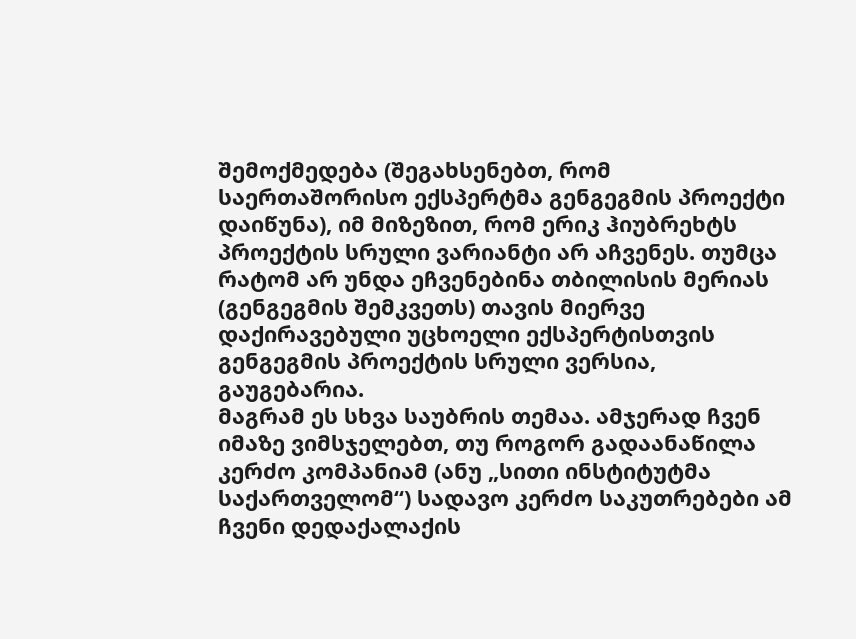შემოქმედება (შეგახსენებთ, რომ საერთაშორისო ექსპერტმა გენგეგმის პროექტი დაიწუნა), იმ მიზეზით, რომ ერიკ ჰიუბრეხტს პროექტის სრული ვარიანტი არ აჩვენეს. თუმცა რატომ არ უნდა ეჩვენებინა თბილისის მერიას (გენგეგმის შემკვეთს) თავის მიერვე დაქირავებული უცხოელი ექსპერტისთვის გენგეგმის პროექტის სრული ვერსია, გაუგებარია.
მაგრამ ეს სხვა საუბრის თემაა. ამჯერად ჩვენ იმაზე ვიმსჯელებთ, თუ როგორ გადაანაწილა კერძო კომპანიამ (ანუ „სითი ინსტიტუტმა საქართველომ“) სადავო კერძო საკუთრებები ამ ჩვენი დედაქალაქის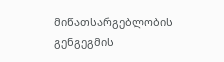მიწათსარგებლობის გენგეგმის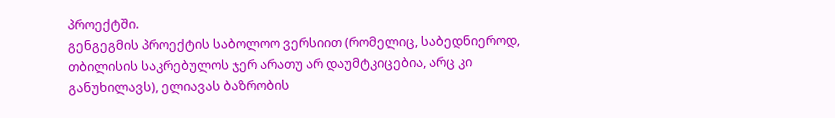პროექტში.
გენგეგმის პროექტის საბოლოო ვერსიით (რომელიც, საბედნიეროდ, თბილისის საკრებულოს ჯერ არათუ არ დაუმტკიცებია, არც კი განუხილავს), ელიავას ბაზრობის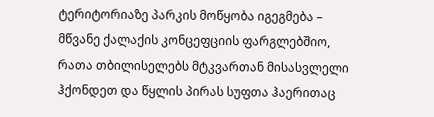ტერიტორიაზე პარკის მოწყობა იგეგმება – მწვანე ქალაქის კონცეფციის ფარგლებშიო, რათა თბილისელებს მტკვართან მისასვლელი ჰქონდეთ და წყლის პირას სუფთა ჰაერითაც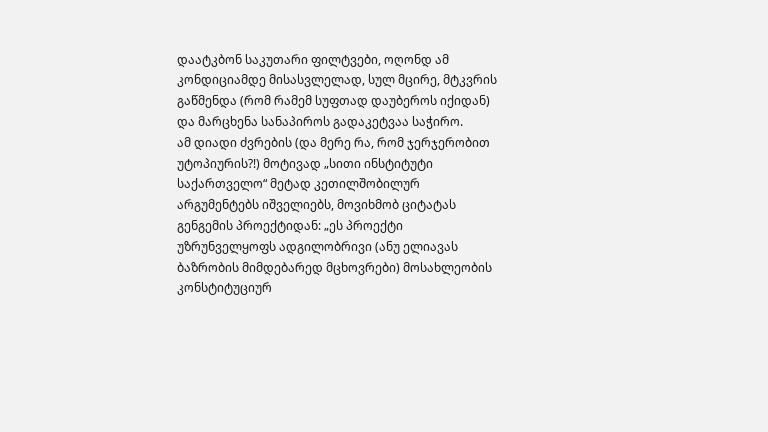დაატკბონ საკუთარი ფილტვები, ოღონდ ამ კონდიციამდე მისასვლელად, სულ მცირე, მტკვრის გაწმენდა (რომ რამემ სუფთად დაუბეროს იქიდან) და მარცხენა სანაპიროს გადაკეტვაა საჭირო.
ამ დიადი ძვრების (და მერე რა, რომ ჯერჯერობით უტოპიურის?!) მოტივად „სითი ინსტიტუტი საქართველო“ მეტად კეთილშობილურ არგუმენტებს იშველიებს, მოვიხმობ ციტატას გენგემის პროექტიდან: „ეს პროექტი უზრუნველყოფს ადგილობრივი (ანუ ელიავას ბაზრობის მიმდებარედ მცხოვრები) მოსახლეობის კონსტიტუციურ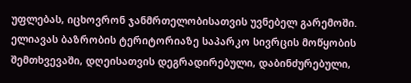უფლებას, იცხოვრონ ჯანმრთელობისათვის უვნებელ გარემოში. ელიავას ბაზრობის ტერიტორიაზე საპარკო სივრცის მოწყობის შემთხვევაში, დღეისათვის დეგრადირებული, დაბინძურებული,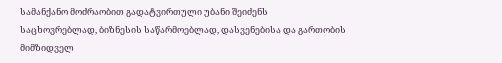სამანქანო მოძრაობით გადატვირთული უბანი შეიძენს საცხოვრებლად, ბიზნესის საწარმოებლად, დასვენებისა და გართობის მიმზიდველ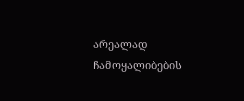არეალად ჩამოყალიბების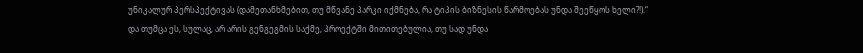უნიკალურ პერსპექტივას (დამეთანხმებით, თუ მწვანე პარკი იქმნება, რა ტიპის ბიზნესის წარმოებას უნდა შეეწყოს ხელი?!).“
და თუმცა ეს, სულაც, არ არის გენგეგმის საქმე, პროექტში მითითებულია, თუ სად უნდა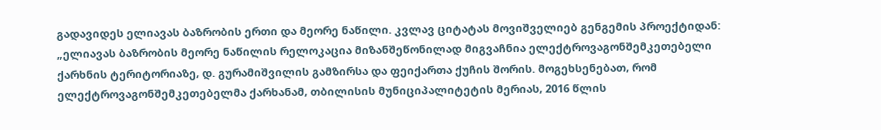გადავიდეს ელიავას ბაზრობის ერთი და მეორე ნაწილი. კვლავ ციტატას მოვიშველიებ გენგემის პროექტიდან: „ელიავას ბაზრობის მეორე ნაწილის რელოკაცია მიზანშეწონილად მიგვაჩნია ელექტროვაგონშემკეთებელი ქარხნის ტერიტორიაზე, დ. გურამიშვილის გამზირსა და ფეიქართა ქუჩის შორის. მოგეხსენებათ, რომ ელექტროვაგონშემკეთებელმა ქარხანამ, თბილისის მუნიციპალიტეტის მერიას, 2016 წლის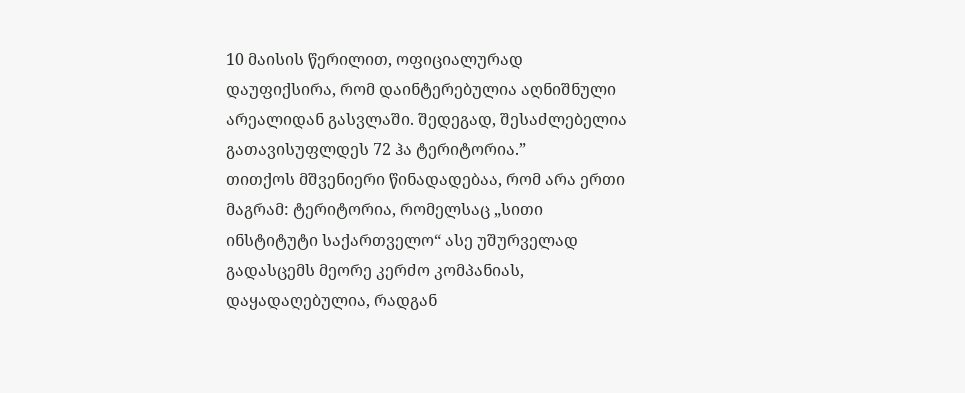10 მაისის წერილით, ოფიციალურად დაუფიქსირა, რომ დაინტერებულია აღნიშნული არეალიდან გასვლაში. შედეგად, შესაძლებელია გათავისუფლდეს 72 ჰა ტერიტორია.”
თითქოს მშვენიერი წინადადებაა, რომ არა ერთი მაგრამ: ტერიტორია, რომელსაც „სითი ინსტიტუტი საქართველო“ ასე უშურველად გადასცემს მეორე კერძო კომპანიას, დაყადაღებულია, რადგან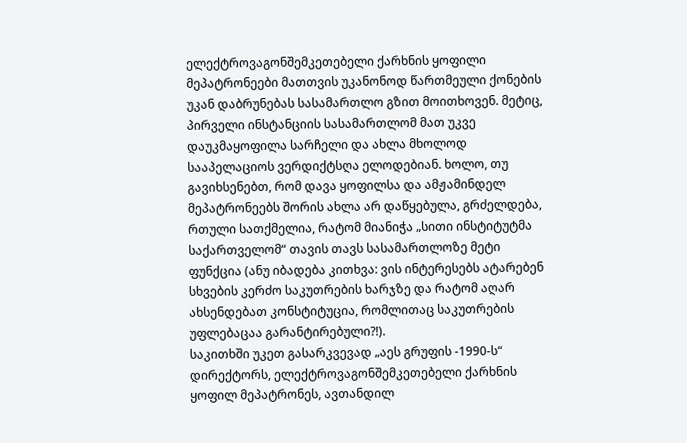ელექტროვაგონშემკეთებელი ქარხნის ყოფილი მეპატრონეები მათთვის უკანონოდ წართმეული ქონების უკან დაბრუნებას სასამართლო გზით მოითხოვენ. მეტიც, პირველი ინსტანციის სასამართლომ მათ უკვე დაუკმაყოფილა სარჩელი და ახლა მხოლოდ სააპელაციოს ვერდიქტსღა ელოდებიან. ხოლო, თუ გავიხსენებთ, რომ დავა ყოფილსა და ამჟამინდელ მეპატრონეებს შორის ახლა არ დაწყებულა, გრძელდება, რთული სათქმელია, რატომ მიანიჭა „სითი ინსტიტუტმა საქართველომ“ თავის თავს სასამართლოზე მეტი ფუნქცია (ანუ იბადება კითხვა: ვის ინტერესებს ატარებენ სხვების კერძო საკუთრების ხარჯზე და რატომ აღარ ახსენდებათ კონსტიტუცია, რომლითაც საკუთრების უფლებაცაა გარანტირებული?!).
საკითხში უკეთ გასარკვევად „აეს გრუფის -1990-ს“ დირექტორს, ელექტროვაგონშემკეთებელი ქარხნის ყოფილ მეპატრონეს, ავთანდილ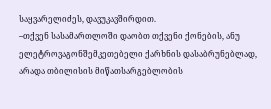საყვარელიძეს, დავუკავშირდით.
–თქვენ სასამართლოში დაობთ თქვენი ქონების, ანუ ელეტროვაგონშემკეთებელი ქარხნის დასაბრუნებლად, არადა თბილისის მიწათსარგებლობის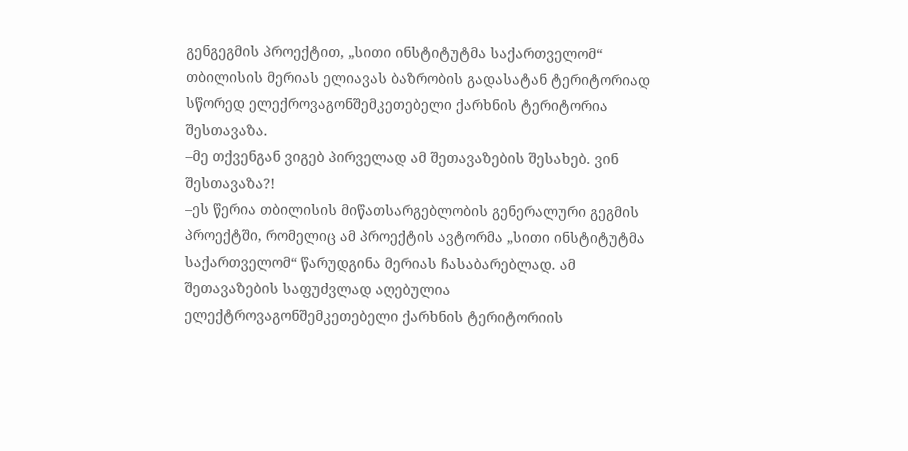გენგეგმის პროექტით, „სითი ინსტიტუტმა საქართველომ“ თბილისის მერიას ელიავას ბაზრობის გადასატან ტერიტორიად სწორედ ელექროვაგონშემკეთებელი ქარხნის ტერიტორია შესთავაზა.
–მე თქვენგან ვიგებ პირველად ამ შეთავაზების შესახებ. ვინ შესთავაზა?!
–ეს წერია თბილისის მიწათსარგებლობის გენერალური გეგმის პროექტში, რომელიც ამ პროექტის ავტორმა „სითი ინსტიტუტმა საქართველომ“ წარუდგინა მერიას ჩასაბარებლად. ამ შეთავაზების საფუძვლად აღებულია ელექტროვაგონშემკეთებელი ქარხნის ტერიტორიის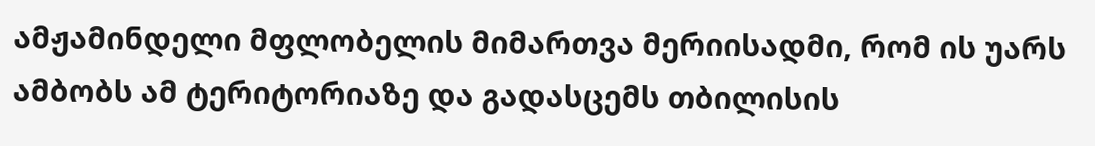ამჟამინდელი მფლობელის მიმართვა მერიისადმი, რომ ის უარს ამბობს ამ ტერიტორიაზე და გადასცემს თბილისის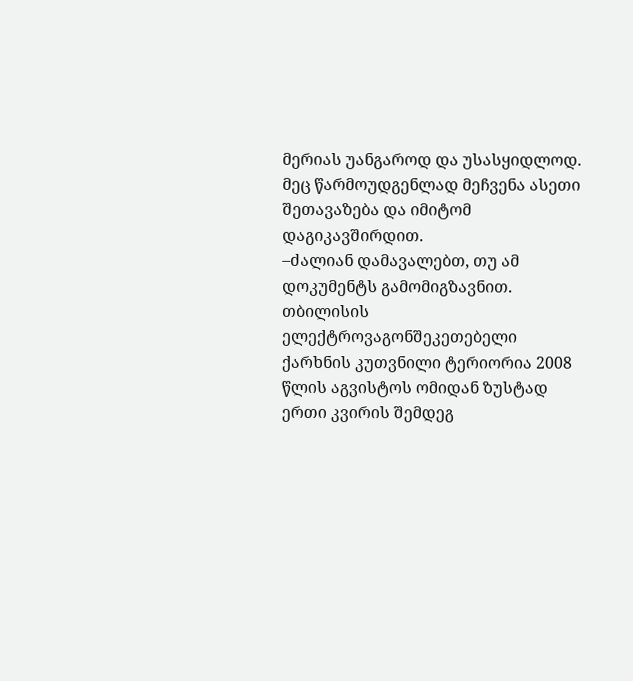მერიას უანგაროდ და უსასყიდლოდ. მეც წარმოუდგენლად მეჩვენა ასეთი შეთავაზება და იმიტომ დაგიკავშირდით.
–ძალიან დამავალებთ, თუ ამ დოკუმენტს გამომიგზავნით. თბილისის ელექტროვაგონშეკეთებელი ქარხნის კუთვნილი ტერიორია 2008 წლის აგვისტოს ომიდან ზუსტად ერთი კვირის შემდეგ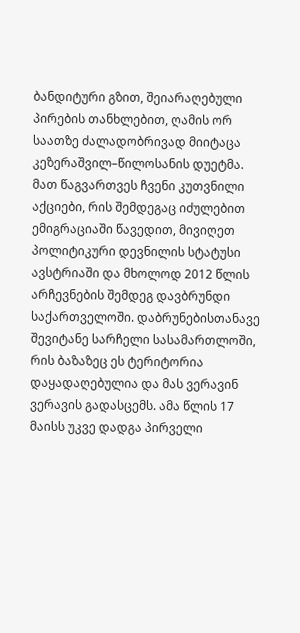ბანდიტური გზით, შეიარაღებული პირების თანხლებით, ღამის ორ საათზე ძალადობრივად მიიტაცა კეზერაშვილ–წილოსანის დუეტმა. მათ წაგვართვეს ჩვენი კუთვნილი აქციები, რის შემდეგაც იძულებით ემიგრაციაში წავედით, მივიღეთ პოლიტიკური დევნილის სტატუსი ავსტრიაში და მხოლოდ 2012 წლის არჩევნების შემდეგ დავბრუნდი საქართველოში. დაბრუნებისთანავე შევიტანე სარჩელი სასამართლოში, რის ბაზაზეც ეს ტერიტორია დაყადაღებულია და მას ვერავინ ვერავის გადასცემს. ამა წლის 17 მაისს უკვე დადგა პირველი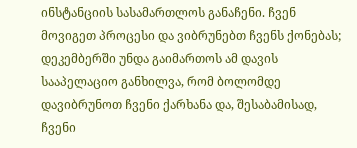ინსტანციის სასამართლოს განაჩენი. ჩვენ მოვიგეთ პროცესი და ვიბრუნებთ ჩვენს ქონებას; დეკემბერში უნდა გაიმართოს ამ დავის სააპელაციო განხილვა, რომ ბოლომდე დავიბრუნოთ ჩვენი ქარხანა და, შესაბამისად, ჩვენი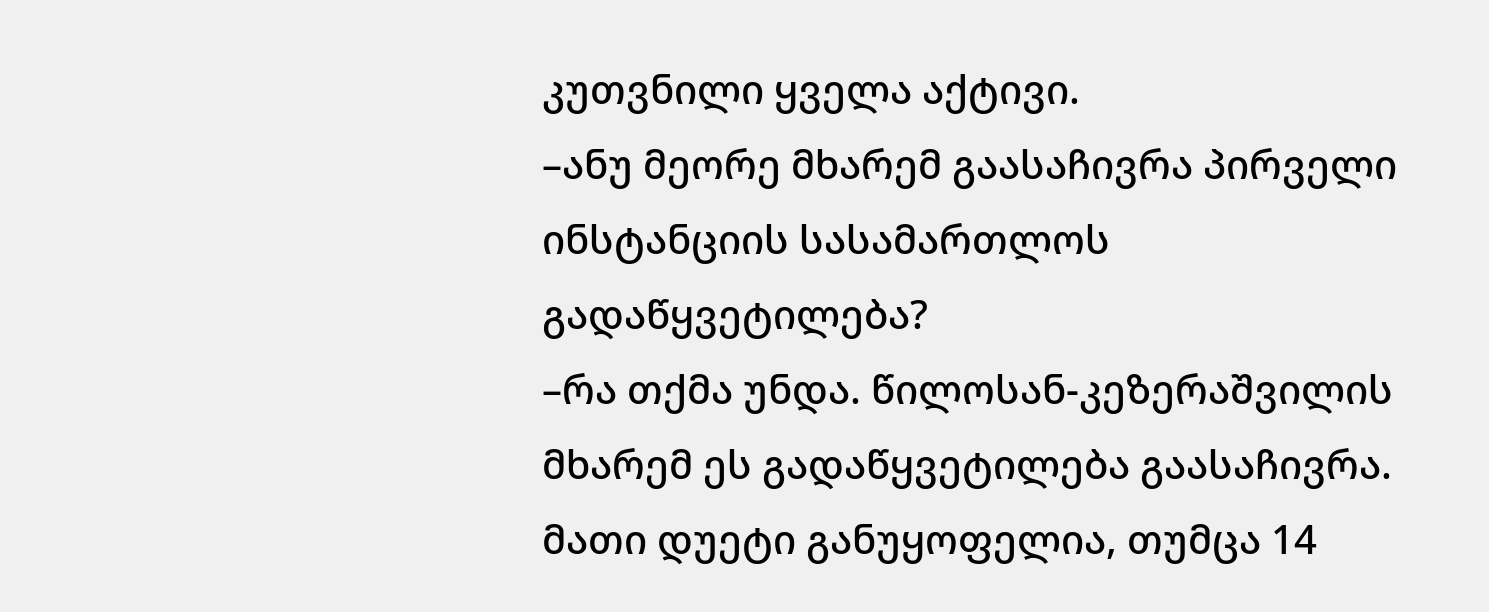კუთვნილი ყველა აქტივი.
–ანუ მეორე მხარემ გაასაჩივრა პირველი ინსტანციის სასამართლოს გადაწყვეტილება?
–რა თქმა უნდა. წილოსან-კეზერაშვილის მხარემ ეს გადაწყვეტილება გაასაჩივრა. მათი დუეტი განუყოფელია, თუმცა 14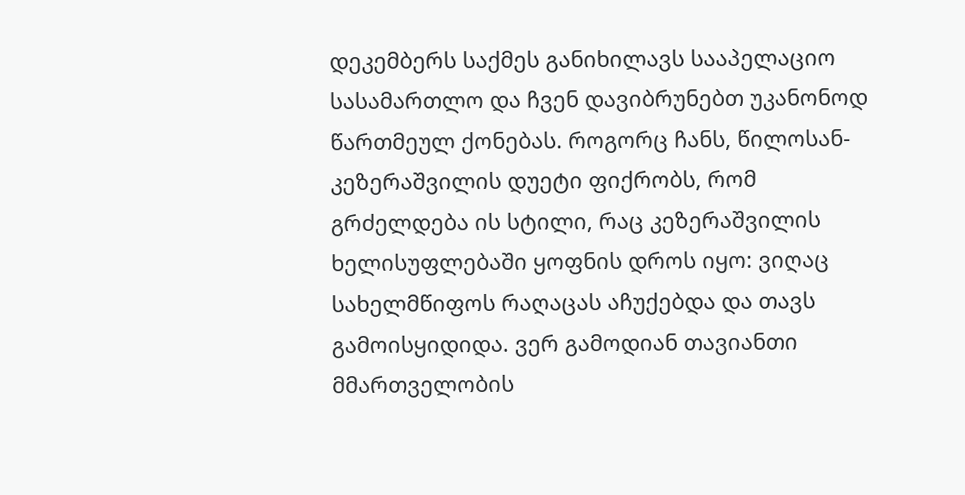დეკემბერს საქმეს განიხილავს სააპელაციო სასამართლო და ჩვენ დავიბრუნებთ უკანონოდ წართმეულ ქონებას. როგორც ჩანს, წილოსან-კეზერაშვილის დუეტი ფიქრობს, რომ გრძელდება ის სტილი, რაც კეზერაშვილის ხელისუფლებაში ყოფნის დროს იყო: ვიღაც სახელმწიფოს რაღაცას აჩუქებდა და თავს გამოისყიდიდა. ვერ გამოდიან თავიანთი მმართველობის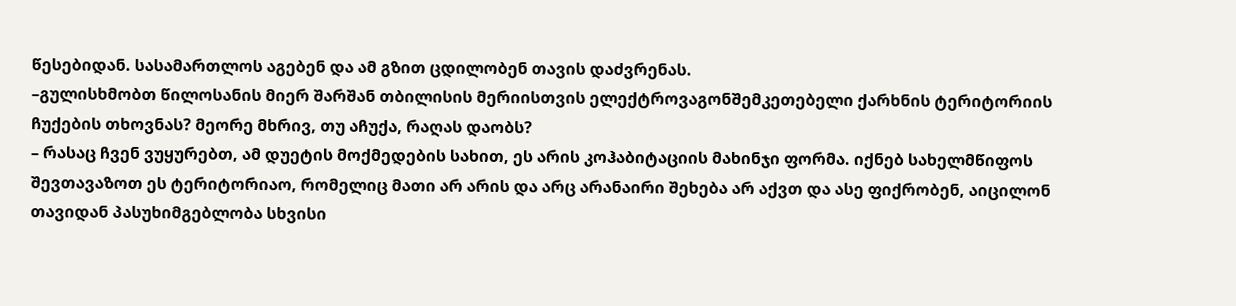წესებიდან. სასამართლოს აგებენ და ამ გზით ცდილობენ თავის დაძვრენას.
–გულისხმობთ წილოსანის მიერ შარშან თბილისის მერიისთვის ელექტროვაგონშემკეთებელი ქარხნის ტერიტორიის ჩუქების თხოვნას? მეორე მხრივ, თუ აჩუქა, რაღას დაობს?
– რასაც ჩვენ ვუყურებთ, ამ დუეტის მოქმედების სახით, ეს არის კოჰაბიტაციის მახინჯი ფორმა. იქნებ სახელმწიფოს შევთავაზოთ ეს ტერიტორიაო, რომელიც მათი არ არის და არც არანაირი შეხება არ აქვთ და ასე ფიქრობენ, აიცილონ თავიდან პასუხიმგებლობა სხვისი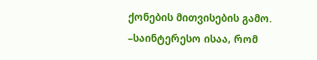ქონების მითვისების გამო.
–საინტერესო ისაა, რომ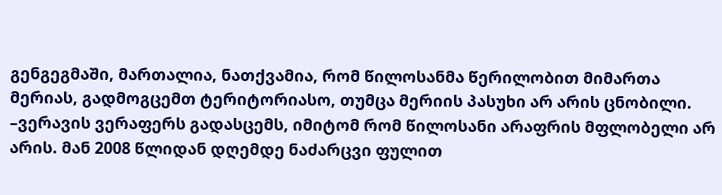გენგეგმაში, მართალია, ნათქვამია, რომ წილოსანმა წერილობით მიმართა მერიას, გადმოგცემთ ტერიტორიასო, თუმცა მერიის პასუხი არ არის ცნობილი.
–ვერავის ვერაფერს გადასცემს, იმიტომ რომ წილოსანი არაფრის მფლობელი არ არის. მან 2008 წლიდან დღემდე ნაძარცვი ფულით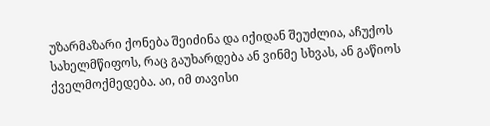უზარმაზარი ქონება შეიძინა და იქიდან შეუძლია, აჩუქოს სახელმწიფოს, რაც გაუხარდება ან ვინმე სხვას, ან გაწიოს ქველმოქმედება. აი, იმ თავისი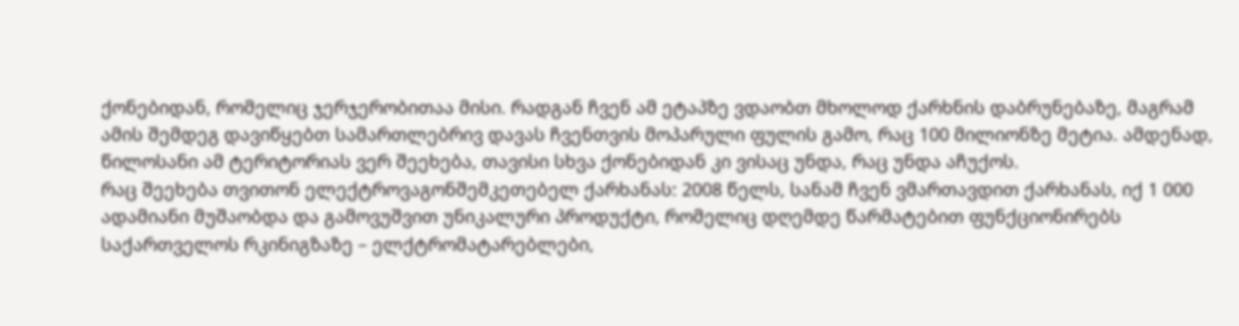ქონებიდან, რომელიც ჯერჯერობითაა მისი. რადგან ჩვენ ამ ეტაპზე ვდაობთ მხოლოდ ქარხნის დაბრუნებაზე, მაგრამ ამის შემდეგ დავიწყებთ სამართლებრივ დავას ჩვენთვის მოპარული ფულის გამო, რაც 100 მილიონზე მეტია. ამდენად, წილოსანი ამ ტერიტორიას ვერ შეეხება, თავისი სხვა ქონებიდან კი ვისაც უნდა, რაც უნდა აჩუქოს.
რაც შეეხება თვითონ ელექტროვაგონშემკეთებელ ქარხანას: 2008 წელს, სანამ ჩვენ ვმართავდით ქარხანას, იქ 1 000 ადამიანი მუშაობდა და გამოვუშვით უნიკალური პროდუქტი, რომელიც დღემდე წარმატებით ფუნქციონირებს საქართველოს რკინიგზაზე – ელქტრომატარებლები,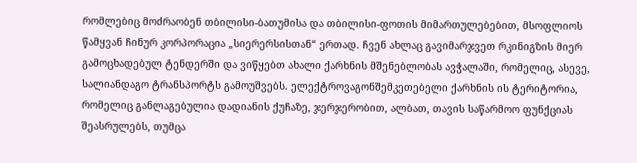რომლებიც მოძრაობენ თბილისი-ბათუმისა და თბილისი-ფოთის მიმართულებებით, მსოფლიოს წამყვან ჩინურ კორპორაცია „სიერერსისთან“ ერთად. ჩვენ ახლაც გავიმარჯვეთ რკინიგზის მიერ გამოცხადებულ ტენდერში და ვიწყებთ ახალი ქარხნის მშენებლობას ავჭალაში, რომელიც, ასევე, სალიანდაგო ტრანსპორტს გამოუშვებს. ელექტროვაგონშემკეთებელი ქარხნის ის ტერიტორია, რომელიც განლაგებულია დადიანის ქუჩაზე, ჯერჯერობით, ალბათ, თავის საწარმოო ფუნქციას შეასრულებს, თუმცა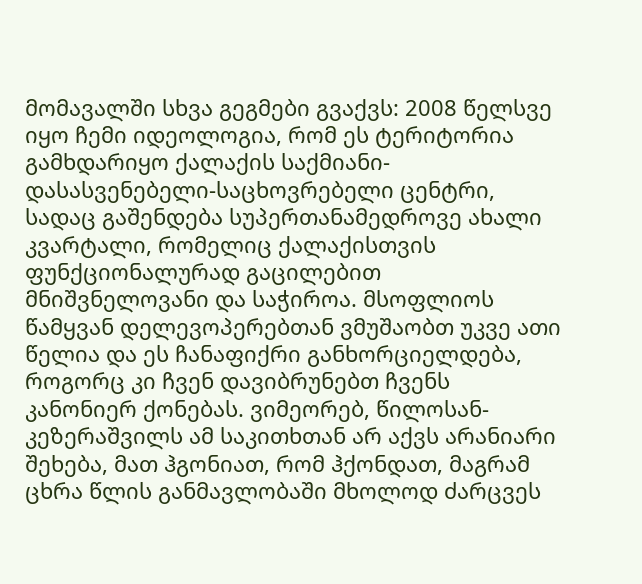მომავალში სხვა გეგმები გვაქვს: 2008 წელსვე იყო ჩემი იდეოლოგია, რომ ეს ტერიტორია გამხდარიყო ქალაქის საქმიანი-დასასვენებელი-საცხოვრებელი ცენტრი, სადაც გაშენდება სუპერთანამედროვე ახალი კვარტალი, რომელიც ქალაქისთვის ფუნქციონალურად გაცილებით მნიშვნელოვანი და საჭიროა. მსოფლიოს წამყვან დელევოპერებთან ვმუშაობთ უკვე ათი წელია და ეს ჩანაფიქრი განხორციელდება, როგორც კი ჩვენ დავიბრუნებთ ჩვენს კანონიერ ქონებას. ვიმეორებ, წილოსან-კეზერაშვილს ამ საკითხთან არ აქვს არანიარი შეხება, მათ ჰგონიათ, რომ ჰქონდათ, მაგრამ ცხრა წლის განმავლობაში მხოლოდ ძარცვეს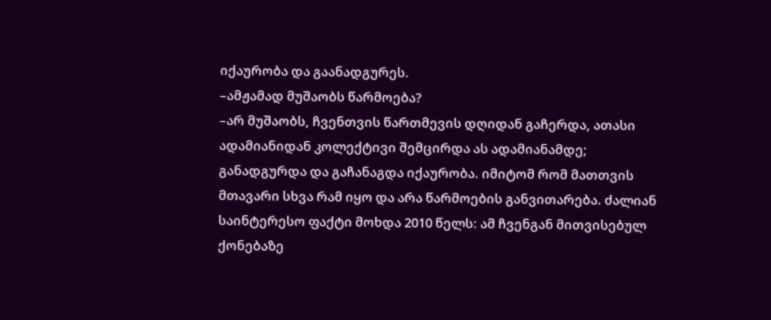იქაურობა და გაანადგურეს.
–ამჟამად მუშაობს წარმოება?
–არ მუშაობს, ჩვენთვის წართმევის დღიდან გაჩერდა, ათასი ადამიანიდან კოლექტივი შემცირდა ას ადამიანამდე; განადგურდა და გაჩანაგდა იქაურობა. იმიტომ რომ მათთვის მთავარი სხვა რამ იყო და არა წარმოების განვითარება. ძალიან საინტერესო ფაქტი მოხდა 2010 წელს: ამ ჩვენგან მითვისებულ ქონებაზე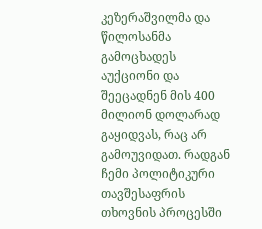კეზერაშვილმა და წილოსანმა გამოცხადეს აუქციონი და შეეცადნენ მის 400 მილიონ დოლარად გაყიდვას, რაც არ გამოუვიდათ. რადგან ჩემი პოლიტიკური თავშესაფრის თხოვნის პროცესში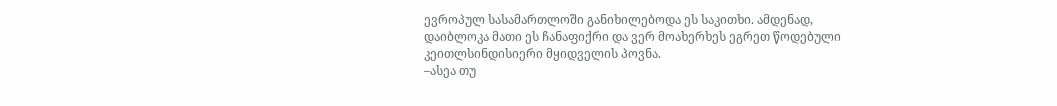ევროპულ სასამართლოში განიხილებოდა ეს საკითხი. ამდენად, დაიბლოკა მათი ეს ჩანაფიქრი და ვერ მოახერხეს ეგრეთ წოდებული კეითლსინდისიერი მყიდველის პოვნა.
–ასეა თუ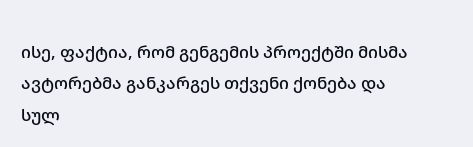ისე, ფაქტია, რომ გენგემის პროექტში მისმა ავტორებმა განკარგეს თქვენი ქონება და სულ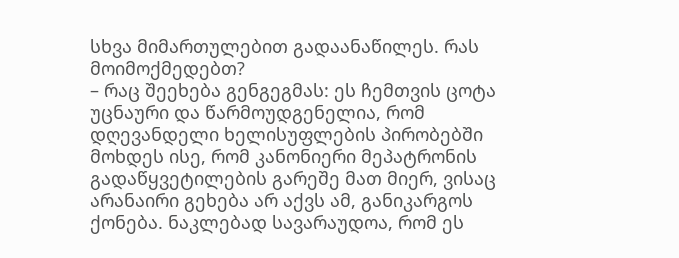სხვა მიმართულებით გადაანაწილეს. რას მოიმოქმედებთ?
– რაც შეეხება გენგეგმას: ეს ჩემთვის ცოტა უცნაური და წარმოუდგენელია, რომ დღევანდელი ხელისუფლების პირობებში მოხდეს ისე, რომ კანონიერი მეპატრონის გადაწყვეტილების გარეშე მათ მიერ, ვისაც არანაირი გეხება არ აქვს ამ, განიკარგოს ქონება. ნაკლებად სავარაუდოა, რომ ეს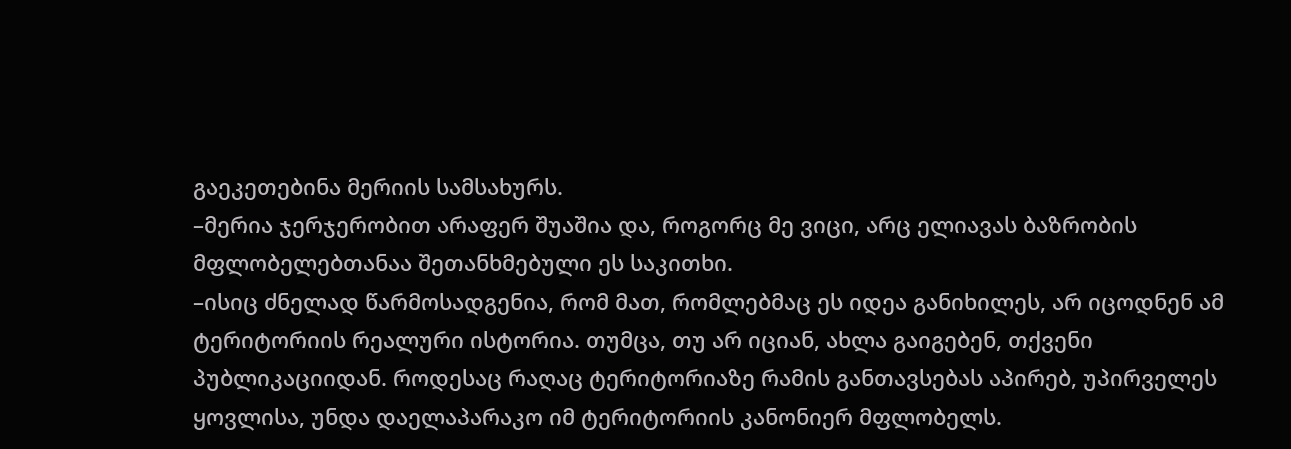გაეკეთებინა მერიის სამსახურს.
–მერია ჯერჯერობით არაფერ შუაშია და, როგორც მე ვიცი, არც ელიავას ბაზრობის მფლობელებთანაა შეთანხმებული ეს საკითხი.
–ისიც ძნელად წარმოსადგენია, რომ მათ, რომლებმაც ეს იდეა განიხილეს, არ იცოდნენ ამ ტერიტორიის რეალური ისტორია. თუმცა, თუ არ იციან, ახლა გაიგებენ, თქვენი პუბლიკაციიდან. როდესაც რაღაც ტერიტორიაზე რამის განთავსებას აპირებ, უპირველეს ყოვლისა, უნდა დაელაპარაკო იმ ტერიტორიის კანონიერ მფლობელს.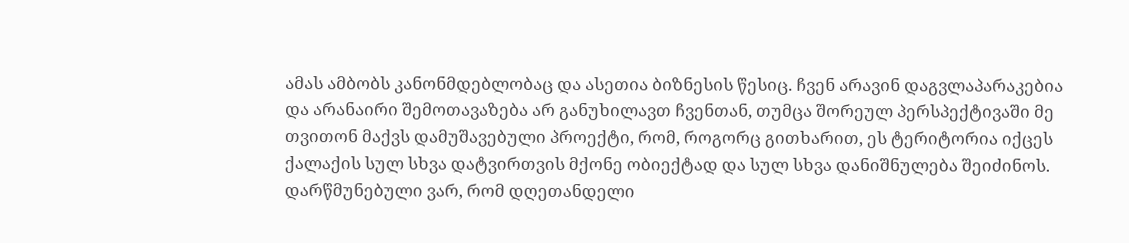ამას ამბობს კანონმდებლობაც და ასეთია ბიზნესის წესიც. ჩვენ არავინ დაგვლაპარაკებია და არანაირი შემოთავაზება არ განუხილავთ ჩვენთან, თუმცა შორეულ პერსპექტივაში მე თვითონ მაქვს დამუშავებული პროექტი, რომ, როგორც გითხარით, ეს ტერიტორია იქცეს ქალაქის სულ სხვა დატვირთვის მქონე ობიექტად და სულ სხვა დანიშნულება შეიძინოს. დარწმუნებული ვარ, რომ დღეთანდელი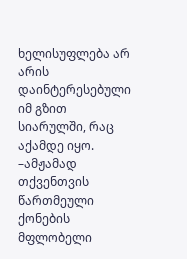ხელისუფლება არ არის დაინტერესებული იმ გზით სიარულში, რაც აქამდე იყო.
–ამჟამად თქვენთვის წართმეული ქონების მფლობელი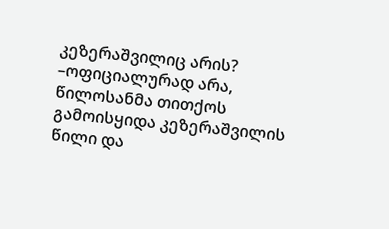კეზერაშვილიც არის?
–ოფიციალურად არა, წილოსანმა თითქოს გამოისყიდა კეზერაშვილის წილი და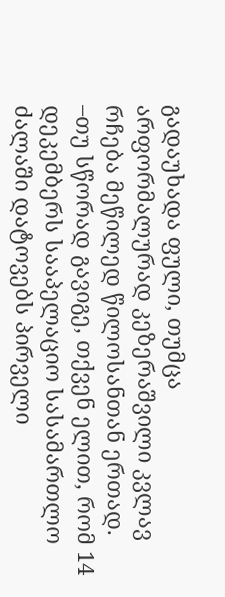გადაუხადა ფული, თუმცა არფორმალურად კეზერაშვილი კვლავ რჩება მეწილედ წილოსანთან ერთად.
–თუ სწორად გავიგე, თქვენ ელით, რომ 14 დეკემბერს სააპელაციო სასამართლო ძალაში დატოვებს პირველი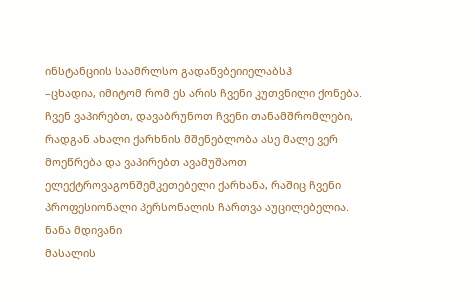ინსტანციის საამრლსო გადაწვბეიიელაბსჰ
–ცხადია, იმიტომ რომ ეს არის ჩვენი კუთვნილი ქონება. ჩვენ ვაპირებთ, დავაბრუნოთ ჩვენი თანამშრომლები, რადგან ახალი ქარხნის მშენებლობა ასე მალე ვერ მოეწრება და ვაპირებთ ავამუშაოთ ელექტროვაგონშემკეთებელი ქარხანა, რაშიც ჩვენი პროფესიონალი პერსონალის ჩართვა აუცილებელია.
ნანა მდივანი
მასალის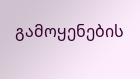გამოყენების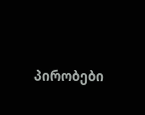პირობები